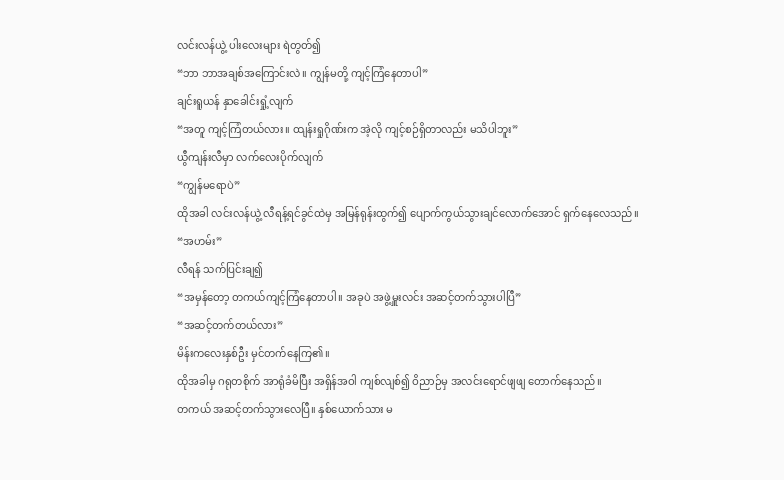လင်းလန်ယွဲ့ ပါးလေးများ ရဲတွတ်၍
“ဘာ ဘာအချစ်အကြောင်းလဲ။ ကျွန်မတို့ ကျင့်ကြံနေတာပါ”
ချင်းရူယန် နှာခေါင်းရှုံ့လျက်
“အတူ ကျင့်ကြံတယ်လား။ ထျန်းရှုဂိုဏ်းက အဲ့လို ကျင့်စဉ်ရှိတာလည်း မသိပါဘူး”
ယွီကျန်းလီမှာ လက်လေးပိုက်လျက်
“ကျွန်မရောပဲ”
ထိုအခါ လင်းလန်ယွဲ့ လီရန့်ရင်ခွင်ထဲမှ အမြန်ရုန်းထွက်၍ ပျောက်ကွယ်သွားချင်လောက်အောင် ရှက်နေလေသည်။
“အဟမ်း”
လီရန် သက်ပြင်းချ၍
“အမှန်တော့ တကယ်ကျင့်ကြံနေတာပါ။ အခုပဲ အဖွဲ့မှူးလင်း အဆင့်တက်သွားပါပြီ”
“အဆင့်တက်တယ်လား”
မိန်းကလေးနှစ်ဦး မှင်တက်နေကြ၏။
ထိုအခါမှ ဂရုတစိုက် အာရုံခံမိပြီး အရှိန်အဝါ ကျစ်လျစ်၍ ဝိညာဉ်မှ အလင်းရောင်ဖျဖျ တောက်နေသည်။
တကယ် အဆင့်တက်သွားလေပြီ။ နှစ်ယောက်သား မ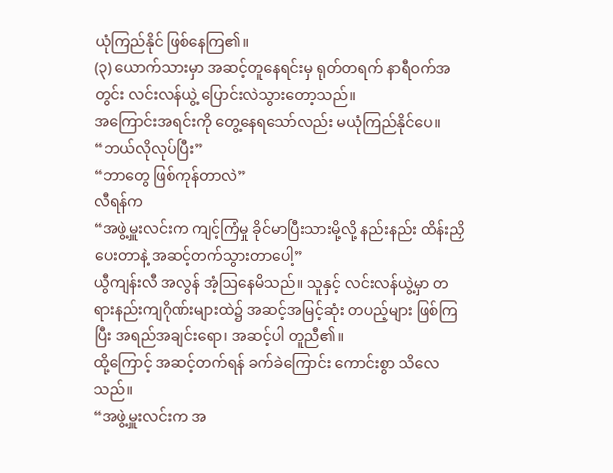ယုံကြည်နိုင် ဖြစ်နေကြ၏။
(၃) ယောက်သားမှာ အဆင့်တူနေရင်းမှ ရုတ်တရက် နာရီဝက်အတွင်း လင်းလန်ယွဲ့ ပြောင်းလဲသွားတော့သည်။
အကြောင်းအရင်းကို တွေ့နေရသော်လည်း မယုံကြည်နိုင်ပေ။
“ဘယ်လိုလုပ်ပြီး”
“ဘာတွေ ဖြစ်ကုန်တာလဲ”
လီရန်က
“အဖွဲ့မှူးလင်းက ကျင့်ကြံမှု ခိုင်မာပြီးသားမို့လို့ နည်းနည်း ထိန်းညှိပေးတာနဲ့ အဆင့်တက်သွားတာပေါ့”
ယွီကျန်းလီ အလွန် အံ့ဩနေမိသည်။ သူနှင့် လင်းလန်ယွဲ့မှာ တရားနည်းကျဂိုဏ်းများထဲ၌ အဆင့်အမြင့်ဆုံး တပည့်များ ဖြစ်ကြပြီး အရည်အချင်းရော၊ အဆင့်ပါ တူညီ၏။
ထို့ကြောင့် အဆင့်တက်ရန် ခက်ခဲကြောင်း ကောင်းစွာ သိလေသည်။
“အဖွဲ့မှူးလင်းက အ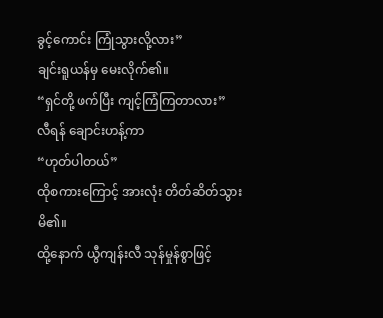ခွင့်ကောင်း ကြုံသွားလို့လား”
ချင်းရူယန်မှ မေးလိုက်၏။
“ရှင်တို့ ဖက်ပြီး ကျင့်ကြံကြတာလား”
လီရန် ချောင်းဟန့်ကာ
“ဟုတ်ပါတယ်”
ထိုစကားကြောင့် အားလုံး တိတ်ဆိတ်သွားမိ၏။
ထို့နောက် ယွီကျန်းလီ သုန်မှုန်စွာဖြင့်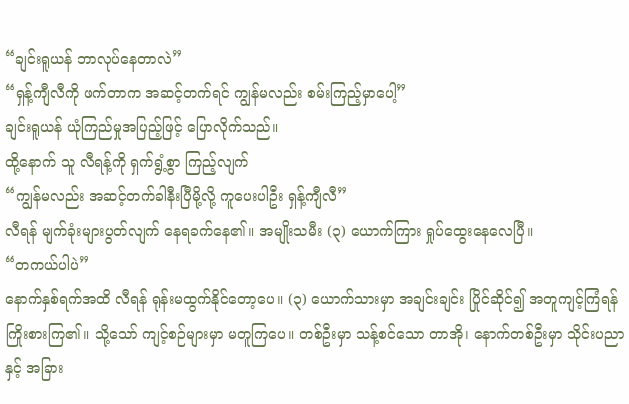“ချင်းရူယန် ဘာလုပ်နေတာလဲ”
“ရှန့်ကျီလီကို ဖက်တာက အဆင့်တက်ရင် ကျွန်မလည်း စမ်းကြည့်မှာပေါ့”
ချင်းရူယန် ယုံကြည်မှုအပြည့်ဖြင့် ပြောလိုက်သည်။
ထို့နောက် သူ လီရန့်ကို ရှက်ရွံ့စွာ ကြည့်လျက်
“ကျွန်မလည်း အဆင့်တက်ခါနီးပြီမို့လို့ ကူပေးပါဦး ရှန့်ကျီလီ”
လီရန် မျက်ခုံးများပွတ်လျက် နေရခက်နေ၏။ အမျိုးသမီး (၃) ယောက်ကြား ရှုပ်ထွေးနေလေပြီ။
“တကယ်ပါပဲ”
နောက်နှစ်ရက်အထိ လီရန် ရုန်းမထွက်နိုင်တော့ပေ။ (၃) ယောက်သားမှာ အချင်းချင်း ပြိုင်ဆိုင်၍ အတူကျင့်ကြံရန် ကြိုးစားကြ၏။ သို့သော် ကျင့်စဉ်များမှာ မတူကြပေ။ တစ်ဦးမှာ သန့်စင်သော တာအို၊ နောက်တစ်ဦးမှာ သိုင်းပညာနှင့် အခြား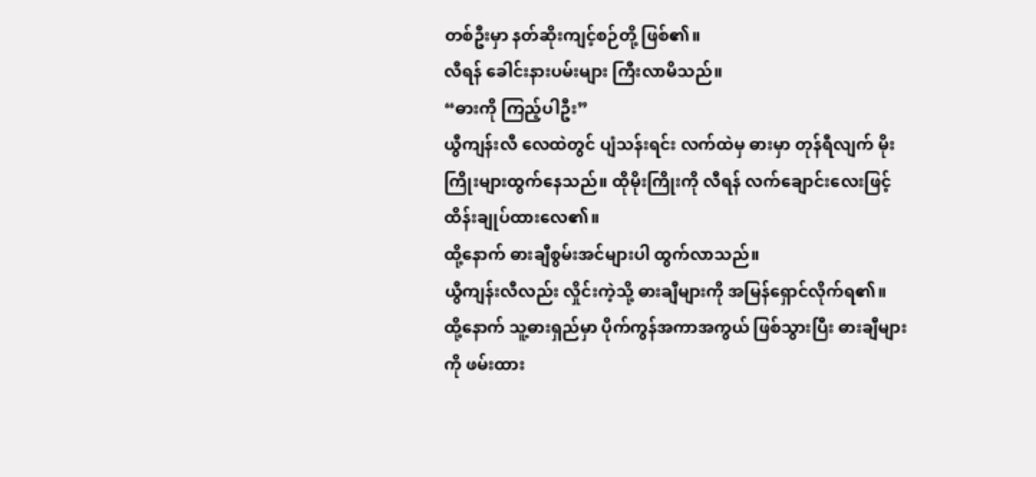တစ်ဦးမှာ နတ်ဆိုးကျင့်စဉ်တို့ ဖြစ်၏။
လီရန် ခေါင်းနားပမ်းများ ကြီးလာမိသည်။
“ဓားကို ကြည့်ပါဦး”
ယွီကျန်းလီ လေထဲတွင် ပျံသန်းရင်း လက်ထဲမှ ဓားမှာ တုန်ရီလျက် မိုးကြိုးများထွက်နေသည်။ ထိုမိုးကြိုးကို လီရန် လက်ချောင်းလေးဖြင့် ထိန်းချုပ်ထားလေ၏။
ထို့နောက် ဓားချီစွမ်းအင်များပါ ထွက်လာသည်။
ယွီကျန်းလီလည်း လှိုင်းကဲ့သို့ ဓားချီများကို အမြန်ရှောင်လိုက်ရ၏။
ထို့နောက် သူ့ဓားရှည်မှာ ပိုက်ကွန်အကာအကွယ် ဖြစ်သွားပြီး ဓားချီများကို ဖမ်းထား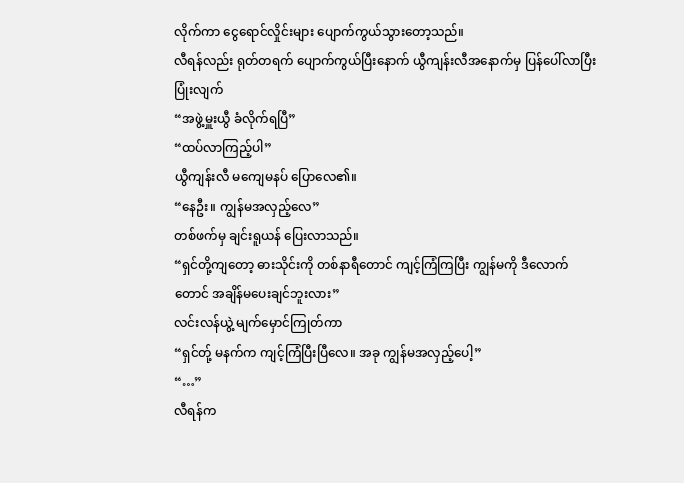လိုက်ကာ ငွေရောင်လှိုင်းများ ပျောက်ကွယ်သွားတော့သည်။
လီရန်လည်း ရုတ်တရက် ပျောက်ကွယ်ပြီးနောက် ယွီကျန်းလီအနောက်မှ ပြန်ပေါ်လာပြီး ပြုံးလျက်
“အဖွဲ့မှူးယွီ ခံလိုက်ရပြီ”
“ထပ်လာကြည့်ပါ”
ယွီကျန်းလီ မကျေမနပ် ပြောလေ၏။
“နေဦး။ ကျွန်မအလှည့်လေ”
တစ်ဖက်မှ ချင်းရူယန် ပြေးလာသည်။
“ရှင်တို့ကျတော့ ဓားသိုင်းကို တစ်နာရီတောင် ကျင့်ကြံကြပြီး ကျွန်မကို ဒီလောက်တောင် အချိန်မပေးချင်ဘူးလား”
လင်းလန်ယွဲ့ မျက်မှောင်ကြုတ်ကာ
“ရှင်တ်ု့ မနက်က ကျင့်ကြံပြီးပြီလေ။ အခု ကျွန်မအလှည့်ပေါ့”
“…”
လီရန်က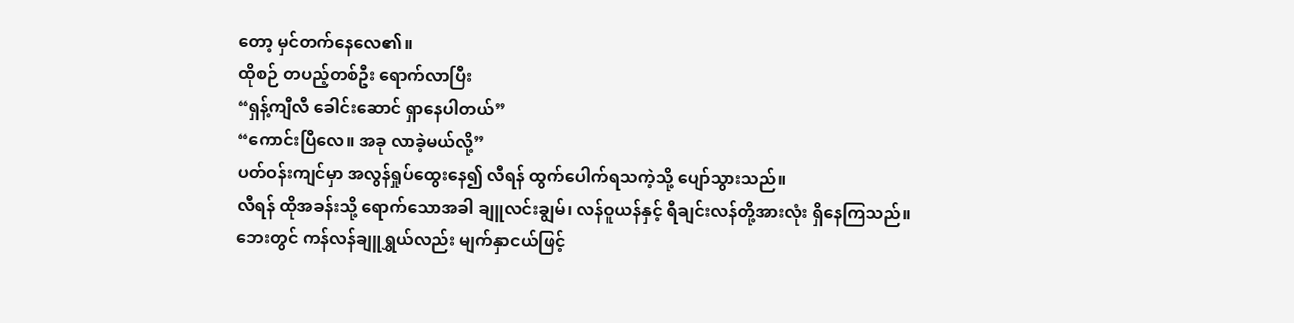တော့ မှင်တက်နေလေ၏။
ထိုစဉ် တပည့်တစ်ဦး ရောက်လာပြီး
“ရှန့်ကျီလီ ခေါင်းဆောင် ရှာနေပါတယ်”
“ကောင်းပြီလေ။ အခု လာခဲ့မယ်လို့”
ပတ်ဝန်းကျင်မှာ အလွန်ရှုပ်ထွေးနေ၍ လီရန် ထွက်ပေါက်ရသကဲ့သို့ ပျော်သွားသည်။
လီရန် ထိုအခန်းသို့ ရောက်သောအခါ ချူလင်းချွမ်၊ လန်ဝူယန်နှင့် ရီချင်းလန်တို့အားလုံး ရှိနေကြသည်။
ဘေးတွင် ကန်လန်ချူရွှယ်လည်း မျက်နှာငယ်ဖြင့်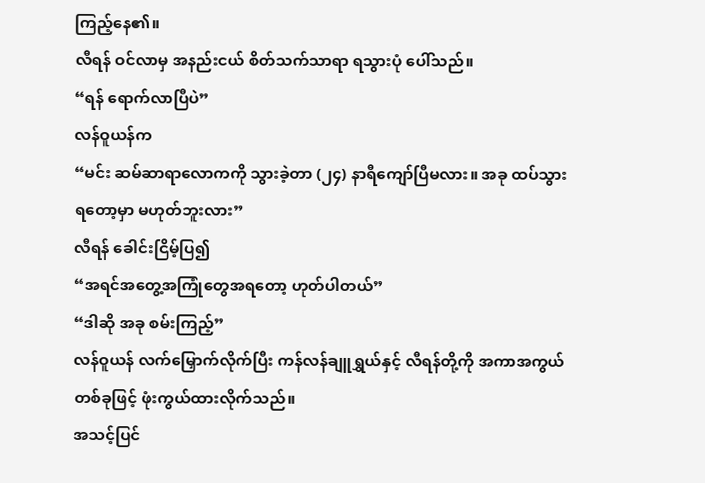ကြည့်နေ၏။
လီရန် ဝင်လာမှ အနည်းငယ် စိတ်သက်သာရာ ရသွားပုံ ပေါ်သည်။
“ရန် ရောက်လာပြီပဲ”
လန်ဝူယန်က
“မင်း ဆမ်ဆာရာလောကကို သွားခဲ့တာ (၂၄) နာရီကျော်ပြီမလား။ အခု ထပ်သွားရတော့မှာ မဟုတ်ဘူးလား”
လီရန် ခေါင်းငြိမ့်ပြ၍
“အရင်အတွေ့အကြုံတွေအရတော့ ဟုတ်ပါတယ်”
“ဒါဆို အခု စမ်းကြည့်”
လန်ဝူယန် လက်မြှောက်လိုက်ပြီး ကန်လန်ချူရွှယ်နှင့် လီရန်တို့ကို အကာအကွယ်တစ်ခုဖြင့် ဖုံးကွယ်ထားလိုက်သည်။
အသင့်ပြင်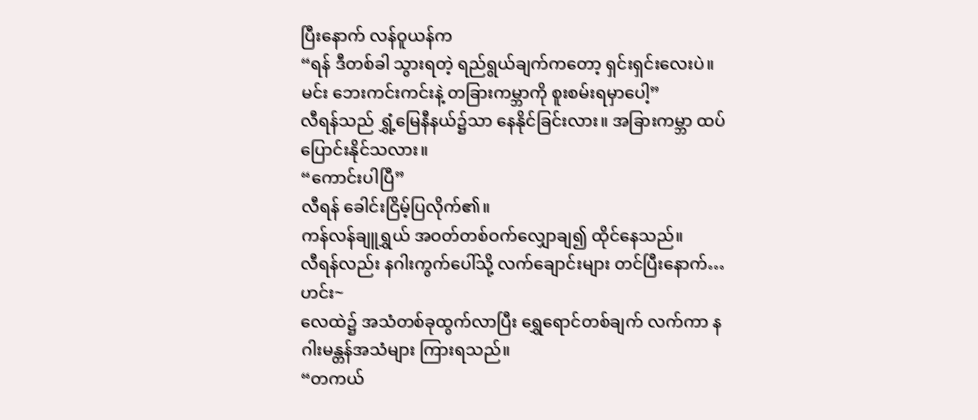ပြီးနောက် လန်ဝူယန်က
“ရန် ဒီတစ်ခါ သွားရတဲ့ ရည်ရွယ်ချက်ကတော့ ရှင်းရှင်းလေးပဲ။ မင်း ဘေးကင်းကင်းနဲ့ တခြားကမ္ဘာကို စူးစမ်းရမှာပေါ့”
လီရန်သည် ရွှံ့မြေနီနယ်၌သာ နေနိုင်ခြင်းလား။ အခြားကမ္ဘာ ထပ်ပြောင်းနိုင်သလား။
“ကောင်းပါပြီ”
လီရန် ခေါင်းငြိမ့်ပြလိုက်၏။
ကန်လန်ချူရွှယ် အဝတ်တစ်ဝက်လျှောချ၍ ထိုင်နေသည်။
လီရန်လည်း နဂါးကွက်ပေါ်သို့ လက်ချောင်းများ တင်ပြီးနောက်…
ဟင်း~
လေထဲ၌ အသံတစ်ခုထွက်လာပြီး ရွှေရောင်တစ်ချက် လက်ကာ နဂါးမန္တန်အသံများ ကြားရသည်။
“တကယ်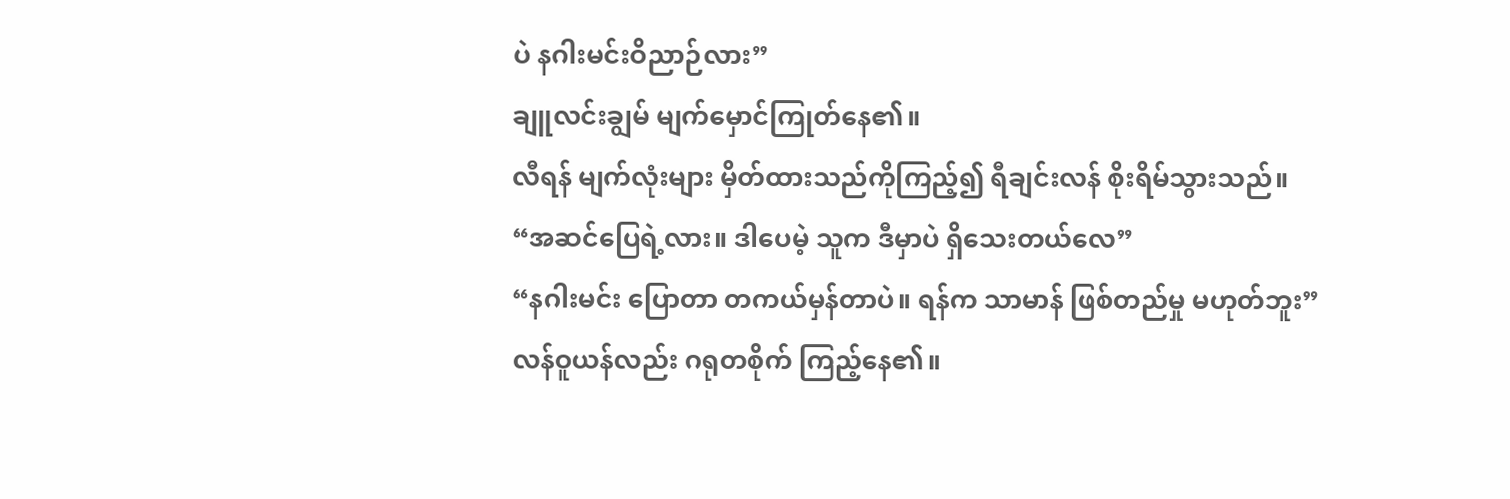ပဲ နဂါးမင်းဝိညာဉ်လား”
ချူလင်းချွမ် မျက်မှောင်ကြုတ်နေ၏။
လီရန် မျက်လုံးများ မှိတ်ထားသည်ကိုကြည့်၍ ရီချင်းလန် စိုးရိမ်သွားသည်။
“အဆင်ပြေရဲ့လား။ ဒါပေမဲ့ သူက ဒီမှာပဲ ရှိသေးတယ်လေ”
“နဂါးမင်း ပြောတာ တကယ်မှန်တာပဲ။ ရန်က သာမာန် ဖြစ်တည်မှု မဟုတ်ဘူး”
လန်ဝူယန်လည်း ဂရုတစိုက် ကြည့်နေ၏။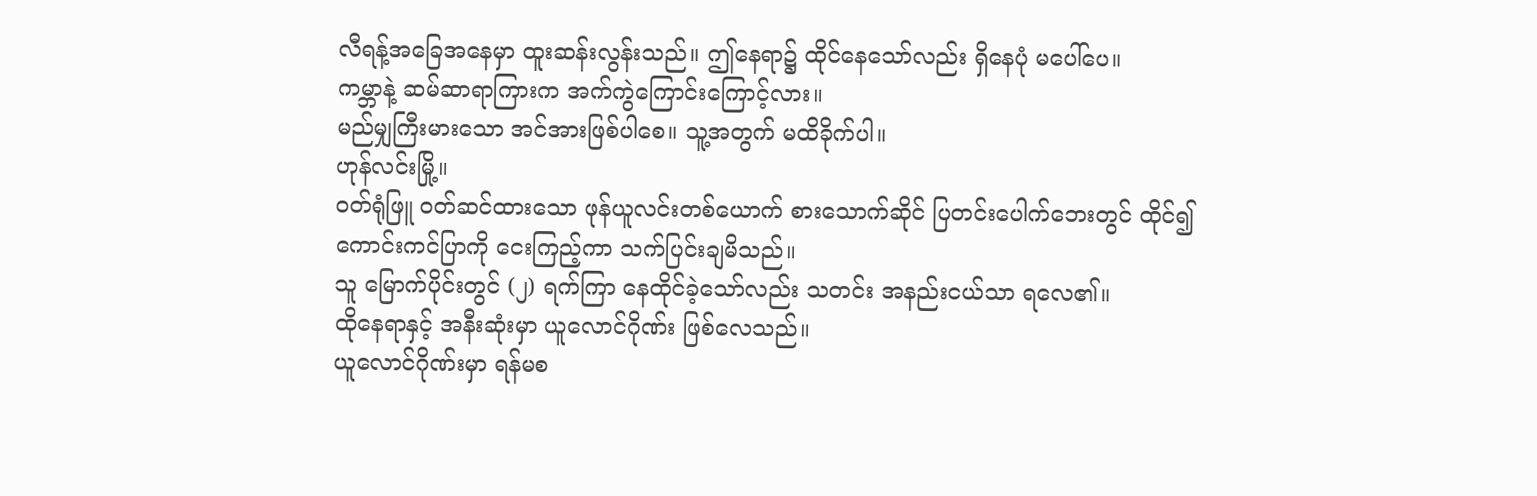လီရန့်အခြေအနေမှာ ထူးဆန်းလွန်းသည်။ ဤနေရာ၌ ထိုင်နေသော်လည်း ရှိနေပုံ မပေါ်ပေ။
ကမ္ဘာနဲ့ ဆမ်ဆာရာကြားက အက်ကွဲကြောင်းကြောင့်လား။
မည်မျှကြီးမားသော အင်အားဖြစ်ပါစေ။ သူ့အတွက် မထိခိုက်ပါ။
ဟုန်လင်းမြို့။
ဝတ်ရုံဖြူ ဝတ်ဆင်ထားသော ဖုန်ယူလင်းတစ်ယောက် စားသောက်ဆိုင် ပြတင်းပေါက်ဘေးတွင် ထိုင်၍ ကောင်းကင်ပြာကို ငေးကြည့်ကာ သက်ပြင်းချမိသည်။
သူ မြောက်ပိုင်းတွင် (၂) ရက်ကြာ နေထိုင်ခဲ့သော်လည်း သတင်း အနည်းငယ်သာ ရလေ၏။
ထိုနေရာနှင့် အနီးဆုံးမှာ ယူလောင်ဂိုဏ်း ဖြစ်လေသည်။
ယူလောင်ဂိုဏ်းမှာ ရန်မစ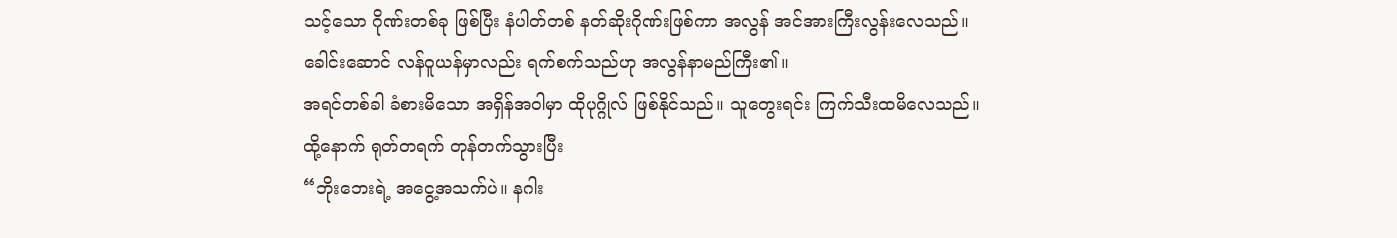သင့်သော ဂိုဏ်းတစ်ခု ဖြစ်ပြီး နံပါတ်တစ် နတ်ဆိုးဂိုဏ်းဖြစ်ကာ အလွန် အင်အားကြီးလွန်းလေသည်။ ခေါင်းဆောင် လန်ဝူယန်မှာလည်း ရက်စက်သည်ဟု အလွန်နာမည်ကြီး၏။
အရင်တစ်ခါ ခံစားမိသော အရှိန်အဝါမှာ ထိုပုဂ္ဂိုလ် ဖြစ်နိုင်သည်။ သူတွေးရင်း ကြက်သီးထမိလေသည်။
ထို့နောက် ရုတ်တရက် တုန်တက်သွားပြီး
“ဘိုးဘေးရဲ့ အငွေ့အသက်ပဲ။ နဂါး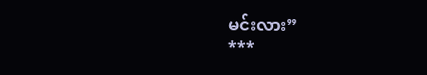မင်းလား”
***